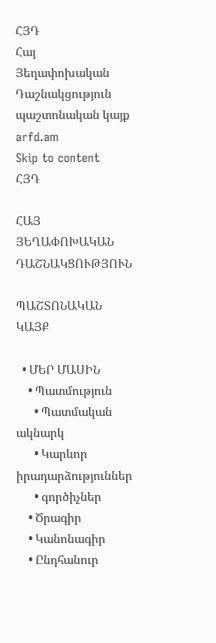ՀՅԴ
Հայ Յեղափոխական Դաշնակցություն պաշտոնական կայք arfd.am
Skip to content
ՀՅԴ

ՀԱՅ ՅԵՂԱՓՈԽԱԿԱՆ ԴԱՇՆԱԿՑՈՒԹՅՈՒՆ

ՊԱՇՏՈՆԱԿԱՆ ԿԱՅՔ

  • ՄԵՐ ՄԱՍԻՆ
    • Պատմություն
      • Պատմական ակնարկ
      • Կարևոր իրադարձություններ
      • գործիչներ
    • Ծրագիր
    • Կանոնագիր
    • Ընդհանուր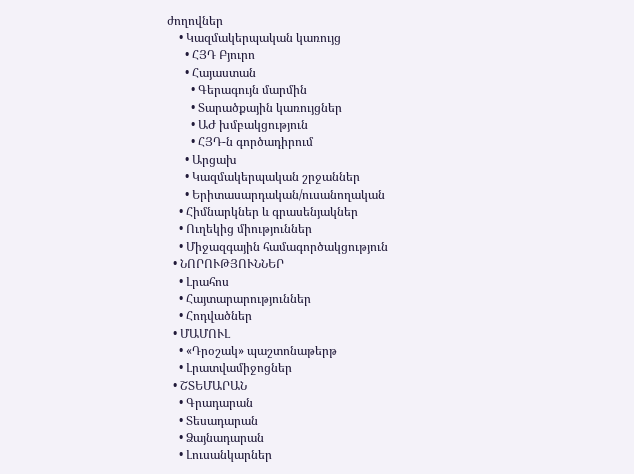ժողովներ
    • Կազմակերպական կառույց
      • ՀՅԴ Բյուրո
      • Հայաստան
        • Գերագույն մարմին
        • Տարածքային կառույցներ
        • ԱԺ խմբակցություն
        • ՀՅԴ-ն գործադիրում
      • Արցախ
      • Կազմակերպական շրջաններ
      • Երիտասարդական/ուսանողական
    • Հիմնարկներ և գրասենյակներ
    • Ուղեկից միություններ
    • Միջազգային համագործակցություն
  • ՆՈՐՈՒԹՅՈՒՆՆԵՐ
    • Լրահոս
    • Հայտարարություններ
    • Հոդվածներ
  • ՄԱՄՈՒԼ
    • «Դրօշակ» պաշտոնաթերթ
    • Լրատվամիջոցներ
  • ՇՏԵՄԱՐԱՆ
    • Գրադարան
    • Տեսադարան
    • Ձայնադարան
    • Լուսանկարներ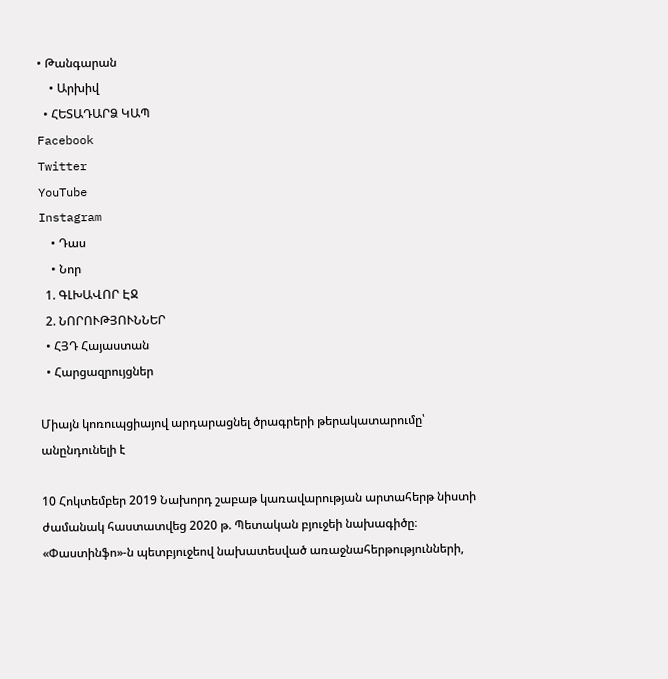• Թանգարան
    • Արխիվ
  • ՀԵՏԱԴԱՐՁ ԿԱՊ
Facebook
Twitter
YouTube
Instagram
    • Դաս
    • Նոր
  1. ԳԼԽԱՎՈՐ ԷՋ
  2. ՆՈՐՈՒԹՅՈՒՆՆԵՐ
  • ՀՅԴ Հայաստան
  • Հարցազրույցներ

Միայն կոռուպցիայով արդարացնել ծրագրերի թերակատարումը՝ անընդունելի է

10 Հոկտեմբեր 2019 Նախորդ շաբաթ կառավարության արտահերթ նիստի ժամանակ հաստատվեց 2020 թ. Պետական բյուջեի նախագիծը։ «Փաստինֆո»-ն պետբյուջեով նախատեսված առաջնահերթությունների,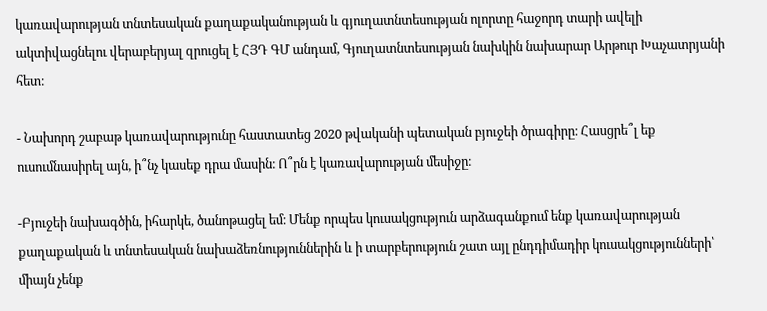կառավարության տնտեսական քաղաքականության և գյուղատնտեսության ոլորտը հաջորդ տարի ավելի ակտիվացնելու վերաբերյալ զրուցել է ՀՅԴ ԳՄ անդամ, Գյուղատնտեսության նախկին նախարար Արթուր Խաչատրյանի հետ։

- Նախորդ շաբաթ կառավարությունը հաստատեց 2020 թվականի պետական բյուջեի ծրագիրը։ Հասցրե՞լ եք ուսումնասիրել այն, ի՞նչ կասեք դրա մասին։ Ո՞րն է կառավարության մեսիջը։

-Բյուջեի նախագծին, իհարկե, ծանոթացել եմ։ Մենք որպես կուսակցություն արձագանքում ենք կառավարության քաղաքական և տնտեսական նախաձեռնություններին և ի տարբերություն շատ այլ ընդդիմադիր կուսակցությունների՝ միայն չենք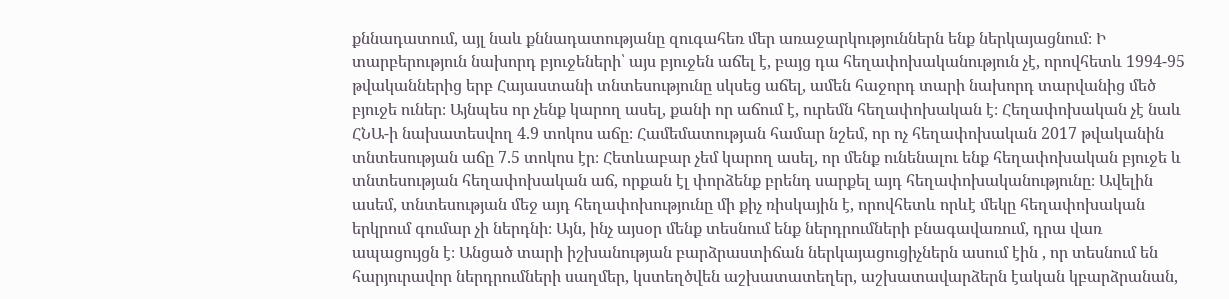քննադատում, այլ նաև քննադատությանը զուգահեռ մեր առաջարկություններն ենք ներկայացնում։ Ի տարբերություն նախորդ բյուջեների՝ այս բյուջեն աճել է, բայց դա հեղափոխականություն չէ, որովհետև 1994-95 թվականներից երբ Հայաստանի տնտեսությունը սկսեց աճել, ամեն հաջորդ տարի նախորդ տարվանից մեծ բյուջե ուներ։ Այնպես որ չենք կարող ասել, քանի որ աճում է, ուրեմն հեղափոխական է։ Հեղափոխական չէ նաև ՀՆԱ-ի նախատեսվող 4.9 տոկոս աճը։ Համեմատության համար նշեմ, որ ոչ հեղափոխական 2017 թվականին տնտեսության աճը 7.5 տոկոս էր։ Հետևաբար չեմ կարող ասել, որ մենք ունենալու ենք հեղափոխական բյուջե և տնտեսության հեղափոխական աճ, որքան էլ փորձենք բրենդ սարքել այդ հեղափոխականությունը։ Ավելին ասեմ, տնտեսության մեջ այդ հեղափոխությունը մի քիչ ռիսկային է, որովհետև որևէ մեկը հեղափոխական երկրում գումար չի ներդնի։ Այն, ինչ այսօր մենք տեսնում ենք ներդրումների բնագավառում, դրա վառ ապացույցն է։ Անցած տարի իշխանության բարձրաստիճան ներկայացուցիչներն ասում էին , որ տեսնում են հարյուրավոր ներդրումների սաղմեր, կստեղծվեն աշխատատեղեր, աշխատավարձերն էական կբարձրանան,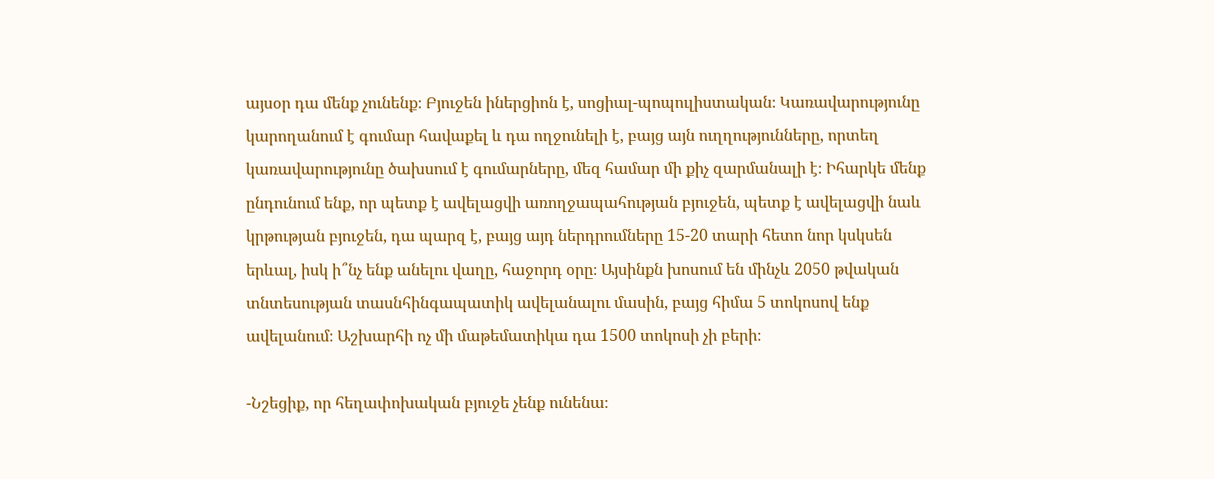այսօր դա մենք չունենք։ Բյուջեն իներցիոն է, սոցիալ-պոպուլիստական։ Կառավարությունը կարողանում է գումար հավաքել և դա ողջունելի է, բայց այն ուղղությունները, որտեղ կառավարությունը ծախսում է գումարները, մեզ համար մի քիչ զարմանալի է։ Իհարկե մենք ընդունում ենք, որ պետք է ավելացվի առողջապահության բյուջեն, պետք է ավելացվի նաև կրթության բյուջեն, դա պարզ է, բայց այդ ներդրումները 15-20 տարի հետո նոր կսկսեն երևալ, իսկ ի՞նչ ենք անելու վաղը, հաջորդ օրը։ Այսինքն խոսում են մինչև 2050 թվական տնտեսության տասնհինգապատիկ ավելանալու մասին, բայց հիմա 5 տոկոսով ենք ավելանում։ Աշխարհի ոչ մի մաթեմատիկա դա 1500 տոկոսի չի բերի։

-Նշեցիք, որ հեղափոխական բյուջե չենք ունենա։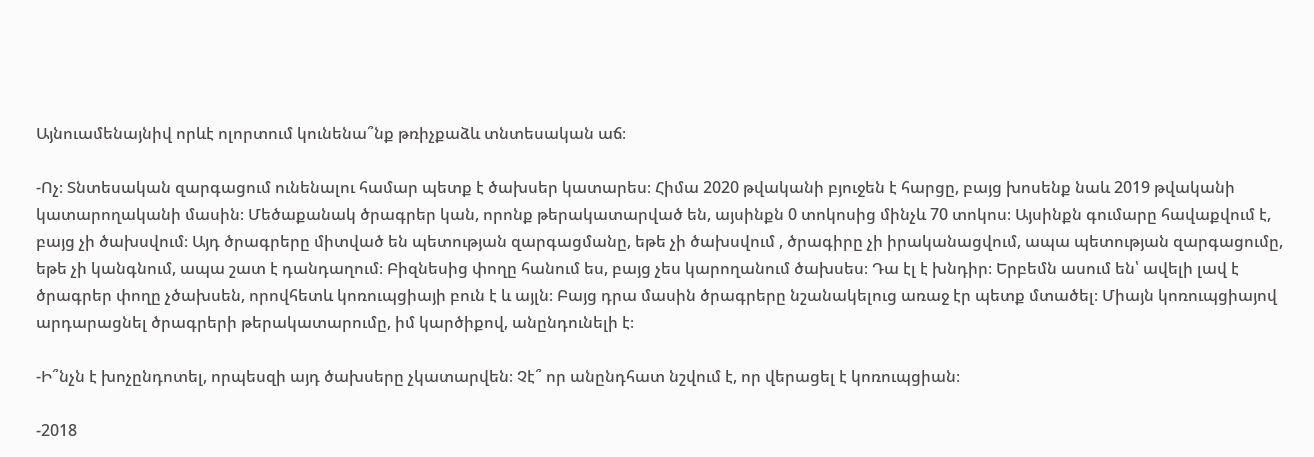Այնուամենայնիվ որևէ ոլորտում կունենա՞նք թռիչքաձև տնտեսական աճ։

-Ոչ։ Տնտեսական զարգացում ունենալու համար պետք է ծախսեր կատարես։ Հիմա 2020 թվականի բյուջեն է հարցը, բայց խոսենք նաև 2019 թվականի կատարողականի մասին։ Մեծաքանակ ծրագրեր կան, որոնք թերակատարված են, այսինքն 0 տոկոսից մինչև 70 տոկոս։ Այսինքն գումարը հավաքվում է, բայց չի ծախսվում։ Այդ ծրագրերը միտված են պետության զարգացմանը, եթե չի ծախսվում , ծրագիրը չի իրականացվում, ապա պետության զարգացումը, եթե չի կանգնում, ապա շատ է դանդաղում։ Բիզնեսից փողը հանում ես, բայց չես կարողանում ծախսես։ Դա էլ է խնդիր։ Երբեմն ասում են՝ ավելի լավ է ծրագրեր փողը չծախսեն, որովհետև կոռուպցիայի բուն է և այլն։ Բայց դրա մասին ծրագրերը նշանակելուց առաջ էր պետք մտածել։ Միայն կոռուպցիայով արդարացնել ծրագրերի թերակատարումը, իմ կարծիքով, անընդունելի է։

-Ի՞նչն է խոչընդոտել, որպեսզի այդ ծախսերը չկատարվեն։ Չէ՞ որ անընդհատ նշվում է, որ վերացել է կոռուպցիան։

-2018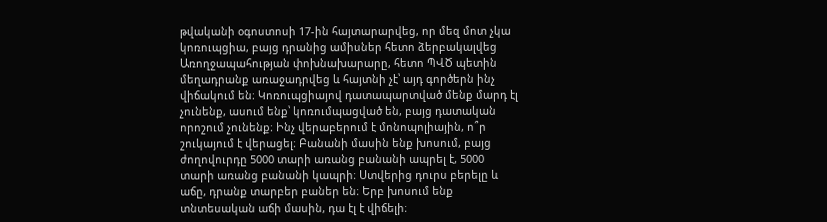թվականի օգոստոսի 17-ին հայտարարվեց, որ մեզ մոտ չկա կոռուպցիա, բայց դրանից ամիսներ հետո ձերբակալվեց Առողջապահության փոխնախարարը, հետո ՊՎԾ պետին մեղադրանք առաջադրվեց և հայտնի չէ՝ այդ գործերն ինչ վիճակում են։ Կոռուպցիայով դատապարտված մենք մարդ էլ չունենք, ասում ենք՝ կոռումպացված են, բայց դատական որոշում չունենք։ Ինչ վերաբերում է մոնոպոլիային, ո՞ր շուկայում է վերացել։ Բանանի մասին ենք խոսում, բայց ժողովուրդը 5000 տարի առանց բանանի ապրել է, 5000 տարի առանց բանանի կապրի։ Ստվերից դուրս բերելը և աճը, դրանք տարբեր բաներ են։ Երբ խոսում ենք տնտեսական աճի մասին, դա էլ է վիճելի։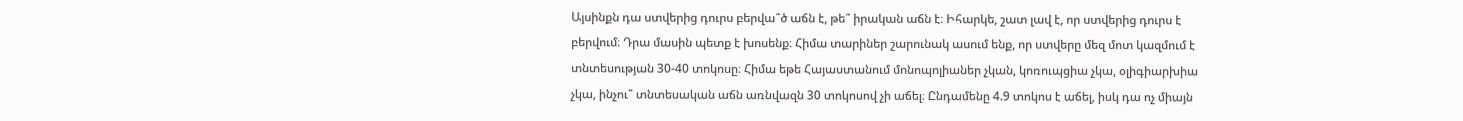Այսինքն դա ստվերից դուրս բերվա՞ծ աճն է, թե՞ իրական աճն է։ Իհարկե, շատ լավ է, որ ստվերից դուրս է բերվում։ Դրա մասին պետք է խոսենք։ Հիմա տարիներ շարունակ ասում ենք, որ ստվերը մեզ մոտ կազմում է տնտեսության 30-40 տոկոսը։ Հիմա եթե Հայաստանում մոնոպոլիաներ չկան, կոռուպցիա չկա, օլիգիարխիա չկա, ինչու՞ տնտեսական աճն առնվազն 30 տոկոսով չի աճել։ Ընդամենը 4.9 տոկոս է աճել, իսկ դա ոչ միայն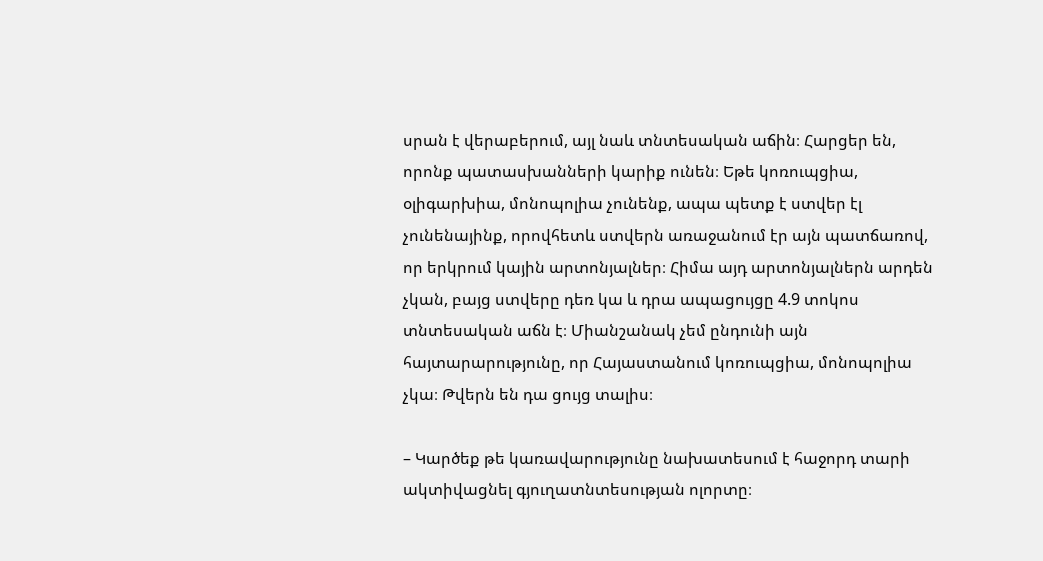սրան է վերաբերում, այլ նաև տնտեսական աճին։ Հարցեր են, որոնք պատասխանների կարիք ունեն։ Եթե կոռուպցիա, օլիգարխիա, մոնոպոլիա չունենք, ապա պետք է ստվեր էլ չունենայինք, որովհետև ստվերն առաջանում էր այն պատճառով, որ երկրում կային արտոնյալներ։ Հիմա այդ արտոնյալներն արդեն չկան, բայց ստվերը դեռ կա և դրա ապացույցը 4.9 տոկոս տնտեսական աճն է։ Միանշանակ չեմ ընդունի այն հայտարարությունը, որ Հայաստանում կոռուպցիա, մոնոպոլիա չկա։ Թվերն են դա ցույց տալիս։

– Կարծեք թե կառավարությունը նախատեսում է հաջորդ տարի ակտիվացնել գյուղատնտեսության ոլորտը։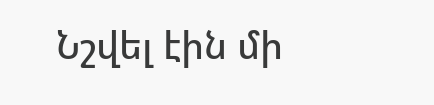Նշվել էին մի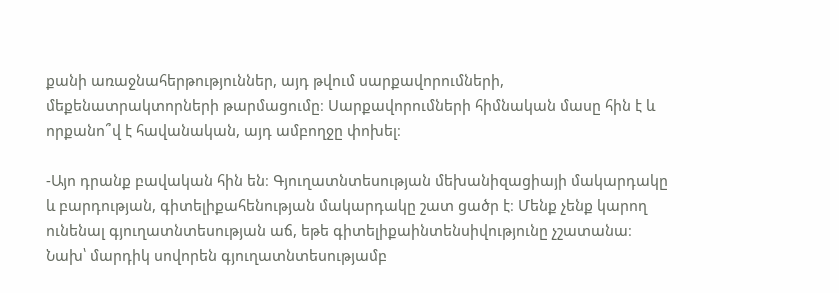քանի առաջնահերթություններ, այդ թվում սարքավորումների, մեքենատրակտորների թարմացումը։ Սարքավորումների հիմնական մասը հին է և որքանո՞վ է հավանական, այդ ամբողջը փոխել։

-Այո դրանք բավական հին են։ Գյուղատնտեսության մեխանիզացիայի մակարդակը և բարդության, գիտելիքահենության մակարդակը շատ ցածր է։ Մենք չենք կարող ունենալ գյուղատնտեսության աճ, եթե գիտելիքաինտենսիվությունը չշատանա։ Նախ՝ մարդիկ սովորեն գյուղատնտեսությամբ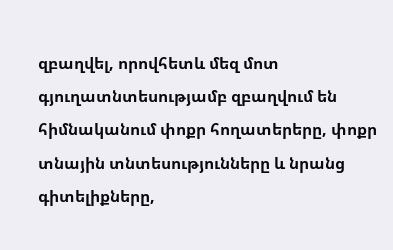զբաղվել, որովհետև մեզ մոտ գյուղատնտեսությամբ զբաղվում են հիմնականում փոքր հողատերերը, փոքր տնային տնտեսությունները և նրանց գիտելիքները,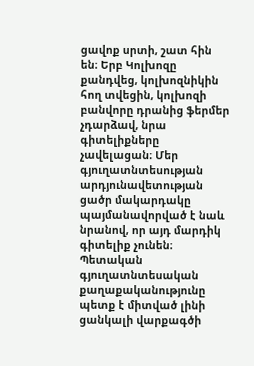ցավոք սրտի, շատ հին են։ Երբ Կոլխոզը քանդվեց, կոլխոզնիկին հող տվեցին, կոլխոզի բանվորը դրանից ֆերմեր չդարձավ, նրա գիտելիքները չավելացան։ Մեր գյուղատնտեսության արդյունավետության ցածր մակարդակը պայմանավորված է նաև նրանով, որ այդ մարդիկ գիտելիք չունեն։ Պետական գյուղատնտեսական քաղաքականությունը պետք է միտված լինի ցանկալի վարքագծի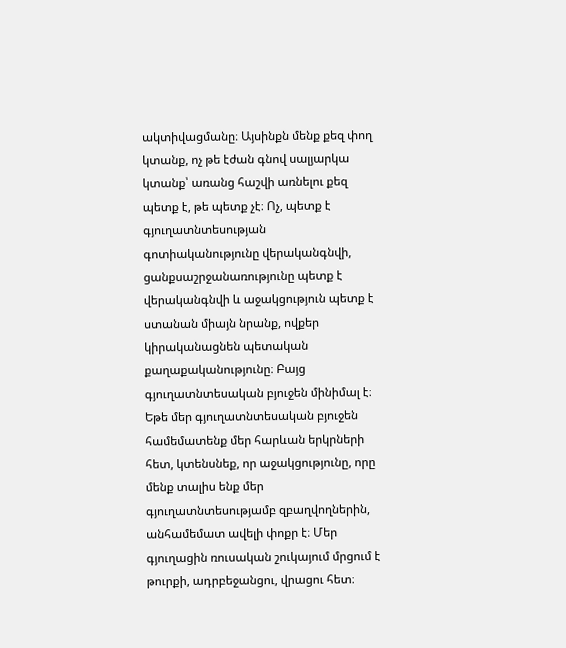ակտիվացմանը։ Այսինքն մենք քեզ փող կտանք, ոչ թե էժան գնով սալյարկա կտանք՝ առանց հաշվի առնելու քեզ պետք է, թե պետք չէ։ Ոչ, պետք է գյուղատնտեսության գոտիականությունը վերականգնվի, ցանքսաշրջանառությունը պետք է վերականգնվի և աջակցություն պետք է ստանան միայն նրանք, ովքեր կիրականացնեն պետական քաղաքականությունը։ Բայց գյուղատնտեսական բյուջեն մինիմալ է։ Եթե մեր գյուղատնտեսական բյուջեն համեմատենք մեր հարևան երկրների հետ, կտենսնեք, որ աջակցությունը, որը մենք տալիս ենք մեր գյուղատնտեսությամբ զբաղվողներին, անհամեմատ ավելի փոքր է։ Մեր գյուղացին ռուսական շուկայում մրցում է թուրքի, ադրբեջանցու, վրացու հետ։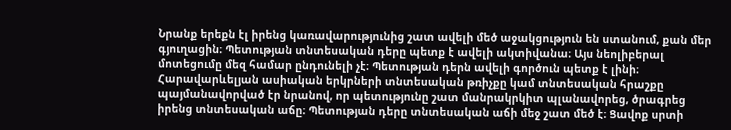Նրանք երեքն էլ իրենց կառավարությունից շատ ավելի մեծ աջակցություն են ստանում, քան մեր գյուղացին։ Պետության տնտեսական դերը պետք է ավելի ակտիվանա։ Այս նեոլիբերալ մոտեցումը մեզ համար ընդունելի չէ։ Պետության դերն ավելի գործուն պետք է լինի։ Հարավարևելյան ասիական երկրների տնտեսական թռիչքը կամ տնտեսական հրաշքը պայմանավորված էր նրանով, որ պետությունը շատ մանրակրկիտ պլանավորեց, ծրագրեց իրենց տնտեսական աճը։ Պետության դերը տնտեսական աճի մեջ շատ մեծ է։ Ցավոք սրտի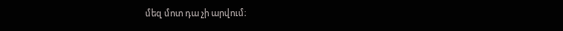մեզ մոտ դա չի արվում։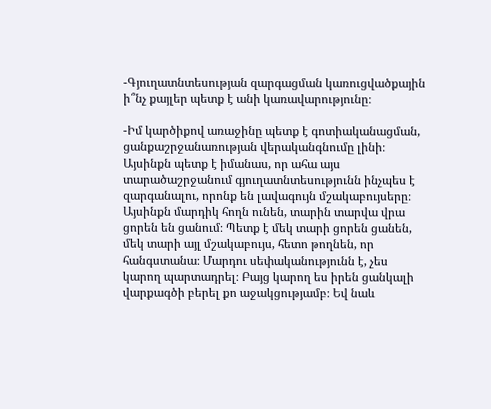-Գյուղատնտեսության զարգացման կառուցվածքային ի՞նչ քայլեր պետք է անի կառավարությունը։

-Իմ կարծիքով առաջինը պետք է գոտիականացման, ցանքաշրջանառության վերականգնումը լինի։ Այսինքն պետք է իմանաս, որ ահա այս տարածաշրջանում գյուղատնտեսությունն ինչպես է զարգանալու, որոնք են լավագույն մշակաբույսերը։ Այսինքն մարդիկ հողն ունեն, տարին տարվա վրա ցորեն են ցանում։ Պետք է մեկ տարի ցորեն ցանեն, մեկ տարի այլ մշակաբույս, հետո թողնեն, որ հանգստանա։ Մարդու սեփականությունն է, չես կարող պարտադրել։ Բայց կարող ես իրեն ցանկալի վարքագծի բերել քո աջակցությամբ։ Եվ նաև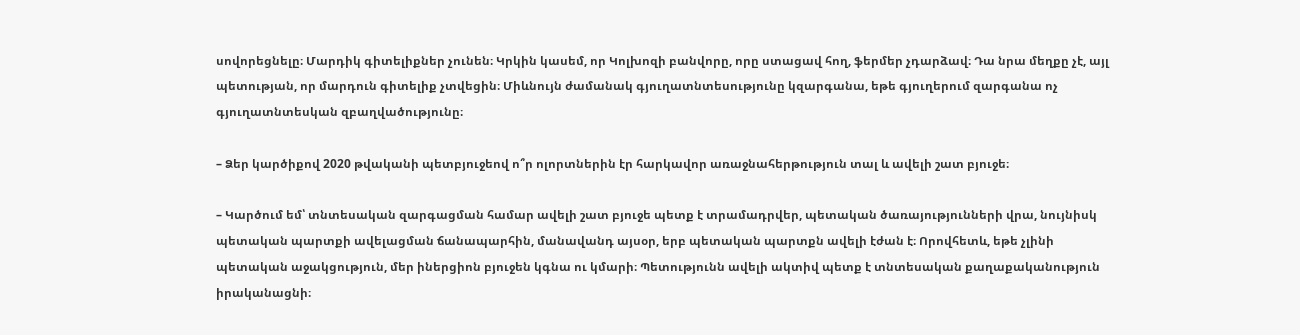սովորեցնելը։ Մարդիկ գիտելիքներ չունեն։ Կրկին կասեմ, որ Կոլխոզի բանվորը, որը ստացավ հող, ֆերմեր չդարձավ։ Դա նրա մեղքը չէ, այլ պետության, որ մարդուն գիտելիք չտվեցին։ Միևնույն ժամանակ գյուղատնտեսությունը կզարգանա, եթե գյուղերում զարգանա ոչ գյուղատնտեսկան զբաղվածությունը։

– Ձեր կարծիքով 2020 թվականի պետբյուջեով ո՞ր ոլորտներին էր հարկավոր առաջնահերթություն տալ և ավելի շատ բյուջե։

– Կարծում եմ՝ տնտեսական զարգացման համար ավելի շատ բյուջե պետք է տրամադրվեր, պետական ծառայությունների վրա, նույնիսկ պետական պարտքի ավելացման ճանապարհին, մանավանդ այսօր, երբ պետական պարտքն ավելի էժան է։ Որովհետև, եթե չլինի պետական աջակցություն, մեր իներցիոն բյուջեն կգնա ու կմարի։ Պետությունն ավելի ակտիվ պետք է տնտեսական քաղաքականություն իրականացնի։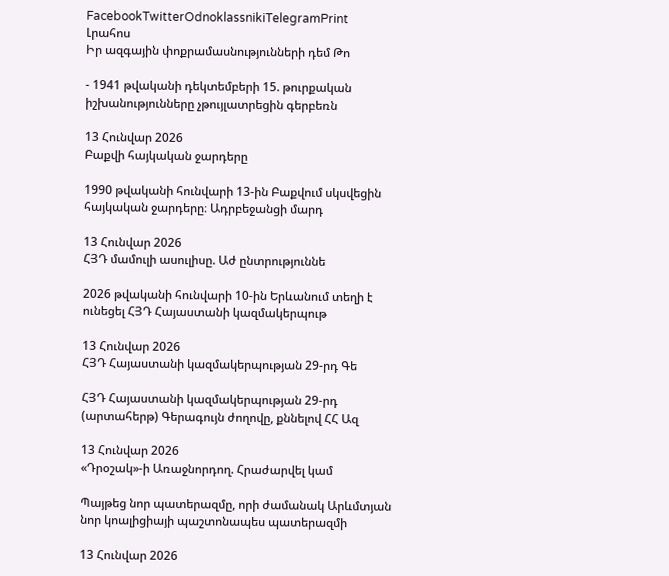FacebookTwitterOdnoklassnikiTelegramPrint
Լրահոս
Իր ազգային փոքրամասնությունների դեմ Թո

- 1941 թվականի դեկտեմբերի 15. թուրքական իշխանությունները չթույլատրեցին գերբեռն

13 Հունվար 2026
Բաքվի հայկական ջարդերը

1990 թվականի հունվարի 13-ին Բաքվում սկսվեցին հայկական ջարդերը։ Ադրբեջանցի մարդ

13 Հունվար 2026
ՀՅԴ մամուլի ասուլիսը. Աժ ընտրություննե

2026 թվականի հունվարի 10-ին Երևանում տեղի է ունեցել ՀՅԴ Հայաստանի կազմակերպութ

13 Հունվար 2026
ՀՅԴ Հայաստանի կազմակերպության 29-րդ Գե

ՀՅԴ Հայաստանի կազմակերպության 29-րդ (արտահերթ) Գերագույն ժողովը, քննելով ՀՀ Ազ

13 Հունվար 2026
«Դրօշակ»-ի Առաջնորդող. Հրաժարվել կամ

Պայթեց նոր պատերազմը, որի ժամանակ Արևմտյան նոր կոալիցիայի պաշտոնապես պատերազմի

13 Հունվար 2026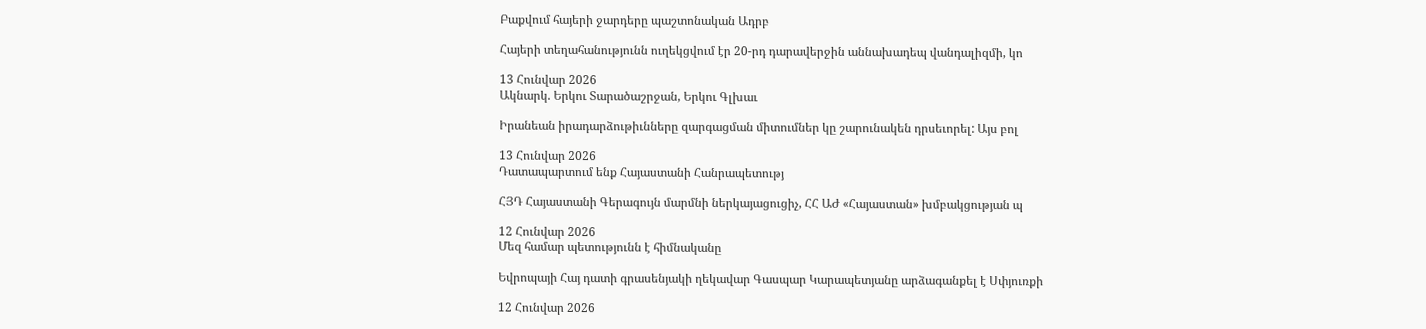Բաքվում հայերի ջարդերը պաշտոնական Ադրբ

Հայերի տեղահանությունն ուղեկցվում էր 20-րդ դարավերջին աննախադեպ վանդալիզմի, կո

13 Հունվար 2026
Ակնարկ. Երկու Տարածաշրջան, Երկու Գլխաւ

Իրանեան իրադարձութիւնները զարգացման միտումներ կը շարունակեն դրսեւորել: Այս բոլ

13 Հունվար 2026
Դատապարտում ենք Հայաստանի Հանրապետությ

ՀՅԴ Հայաստանի Գերագույն մարմնի ներկայացուցիչ, ՀՀ ԱԺ «Հայաստան» խմբակցության պ

12 Հունվար 2026
Մեզ համար պետությունն է հիմնականը

Եվրոպայի Հայ դատի գրասենյակի ղեկավար Գասպար Կարապետյանը արձագանքել է Սփյուռքի

12 Հունվար 2026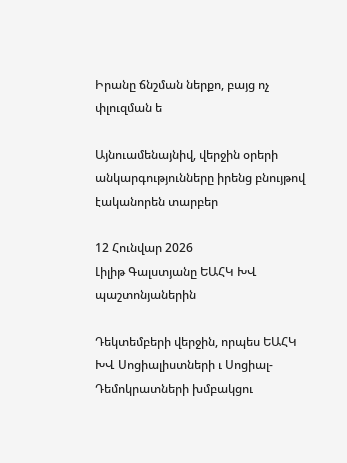Իրանը ճնշման ներքո, բայց ոչ փլուզման ե

Այնուամենայնիվ, վերջին օրերի անկարգությունները իրենց բնույթով էականորեն տարբեր

12 Հունվար 2026
Լիլիթ Գալստյանը ԵԱՀԿ ԽՎ պաշտոնյաներին

Դեկտեմբերի վերջին, որպես ԵԱՀԿ ԽՎ Սոցիալիստների ւ Սոցիալ- Դեմոկրատների խմբակցու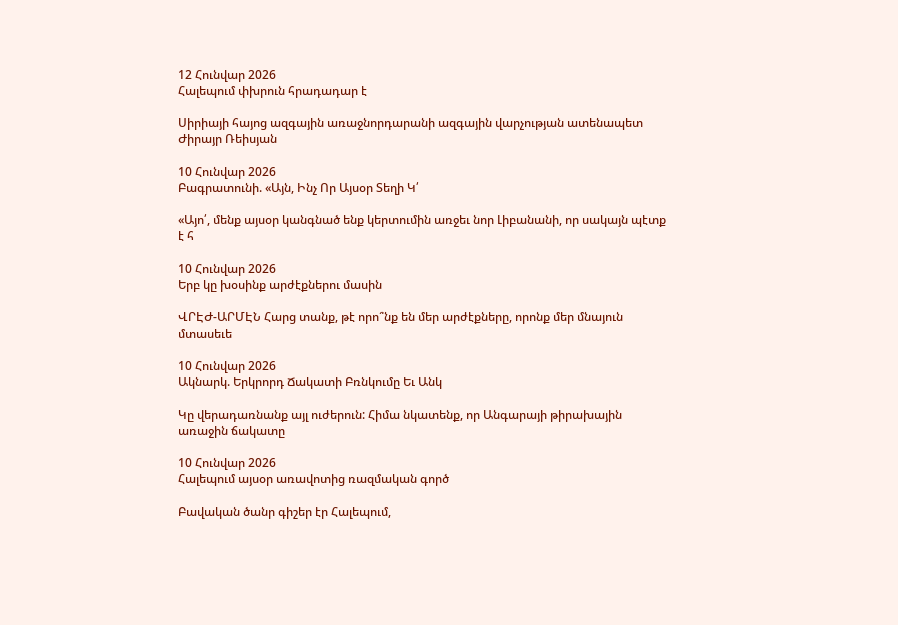12 Հունվար 2026
Հալեպում փխրուն հրադադար է

Սիրիայի հայոց ազգային առաջնորդարանի ազգային վարչության ատենապետ Ժիրայր Ռեիսյան

10 Հունվար 2026
Բագրատունի. «Այն, Ինչ Որ Այսօր Տեղի Կ՛

«Այո՛, մենք այսօր կանգնած ենք կերտումին առջեւ նոր Լիբանանի, որ սակայն պէտք է հ

10 Հունվար 2026
Երբ կը խօսինք արժէքներու մասին

ՎՐԷԺ-ԱՐՄԷՆ Հարց տանք, թէ որո՞նք են մեր արժէքները, որոնք մեր մնայուն մտասեւե

10 Հունվար 2026
Ակնարկ. Երկրորդ Ճակատի Բռնկումը Եւ Անկ

Կը վերադառնանք այլ ուժերուն: Հիմա նկատենք, որ Անգարայի թիրախային առաջին ճակատը

10 Հունվար 2026
Հալեպում այսօր առավոտից ռազմական գործ

Բավական ծանր գիշեր էր Հալեպում,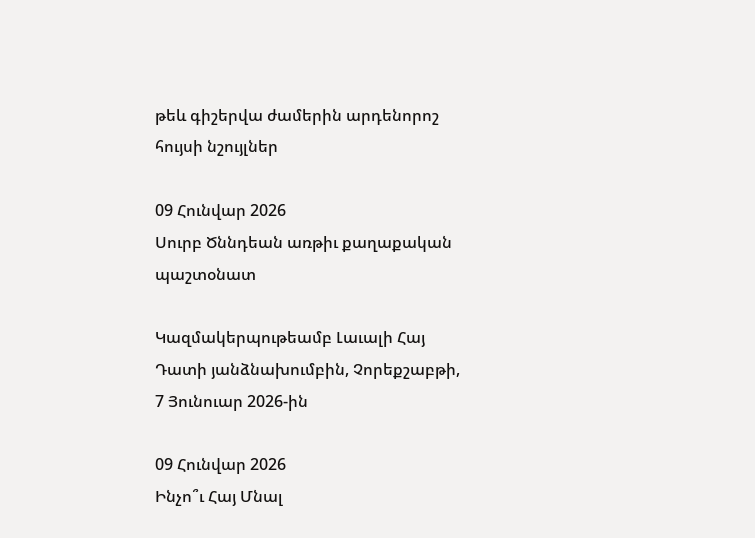թեև գիշերվա ժամերին արդենորոշ հույսի նշույլներ

09 Հունվար 2026
Սուրբ Ծննդեան առթիւ քաղաքական պաշտօնատ

Կազմակերպութեամբ Լաւալի Հայ Դատի յանձնախումբին, Չորեքշաբթի, 7 Յունուար 2026-ին

09 Հունվար 2026
Ինչո՞ւ Հայ Մնալ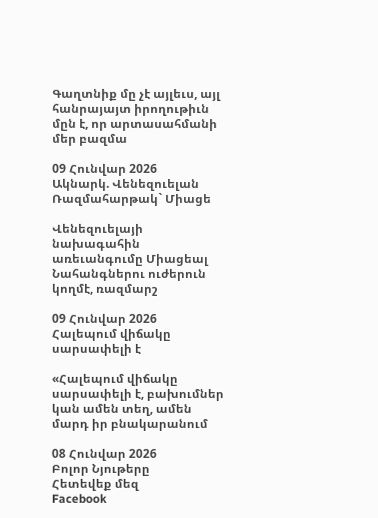Գաղտնիք մը չէ այլեւս, այլ հանրայայտ իրողութիւն մըն է, որ արտասահմանի մեր բազմա

09 Հունվար 2026
Ակնարկ. Վենեզուելան Ռազմահարթակ` Միացե

Վենեզուելայի նախագահին առեւանգումը Միացեալ Նահանգներու ուժերուն կողմէ, ռազմարշ

09 Հունվար 2026
Հալեպում վիճակը սարսափելի է

«Հալեպում վիճակը սարսափելի է, բախումներ կան ամեն տեղ, ամեն մարդ իր բնակարանում

08 Հունվար 2026
Բոլոր Նյութերը
Հետեվեք մեզ
Facebook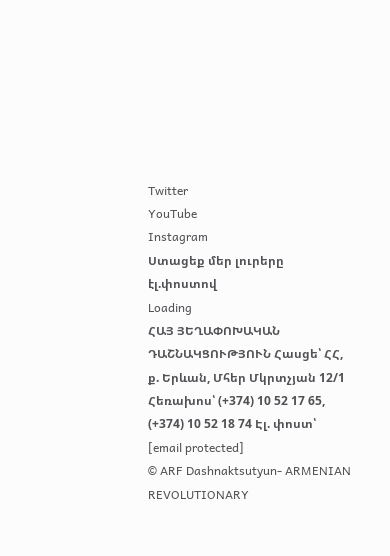Twitter
YouTube
Instagram
Ստացեք մեր լուրերը էլ.փոստով
Loading
ՀԱՅ ՅԵՂԱՓՈԽԱԿԱՆ ԴԱՇՆԱԿՑՈՒԹՅՈՒՆ Հասցե՝ ՀՀ, ք. Երևան, Մհեր Մկրտչյան 12/1 Հեռախոս՝ (+374) 10 52 17 65, (+374) 10 52 18 74 Էլ. փոստ՝ [email protected]
© ARF Dashnaktsutyun- ARMENIAN REVOLUTIONARY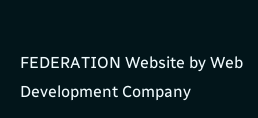FEDERATION Website by Web Development Company